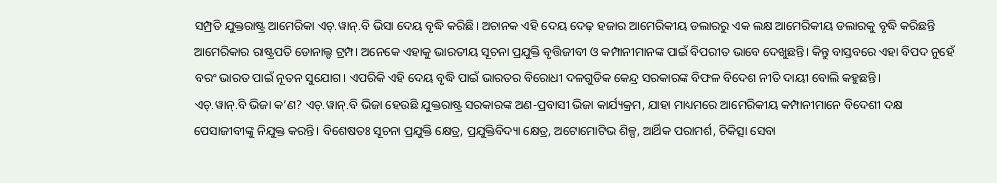ସମ୍ପ୍ରତି ଯୁକ୍ତରାଷ୍ଟ୍ର ଆମେରିକା ଏଚ୍.ୱାନ୍.ବି ଭିସା ଦେୟ ବୃଦ୍ଧି କରିଛି। ଅଚାନକ ଏହି ଦେୟ ଦେଢ଼ ହଜାର ଆମେରିକୀୟ ଡଲାରରୁ ଏକ ଲକ୍ଷ ଆମେରିକୀୟ ଡଲାରକୁ ବୃଦ୍ଧି କରିଛନ୍ତି ଆମେରିକାର ରାଷ୍ଟ୍ରପତି ଡୋନାଲ୍ଡ ଟ୍ରମ୍ପ। ଅନେକେ ଏହାକୁ ଭାରତୀୟ ସୂଚନା ପ୍ରଯୁକ୍ତି ବୃତ୍ତିଜୀବୀ ଓ କମ୍ପାନୀମାନଙ୍କ ପାଇଁ ବିପରୀତ ଭାବେ ଦେଖୁଛନ୍ତି। କିନ୍ତୁ ବାସ୍ତବରେ ଏହା ବିପଦ ନୁହେଁ ବରଂ ଭାରତ ପାଇଁ ନୂତନ ସୁଯୋଗ। ଏପରିକି ଏହି ଦେୟ ବୃଦ୍ଧି ପାଇଁ ଭାରତର ବିରୋଧୀ ଦଳଗୁଡିକ କେନ୍ଦ୍ର ସରକାରଙ୍କ ବିଫଳ ବିଦେଶ ନୀତି ଦାୟୀ ବୋଲି କହୁଛନ୍ତି।
ଏଚ୍.ୱାନ୍.ବି ଭିଜା କ’ଣ? ଏଚ୍.ୱାନ୍.ବି ଭିଜା ହେଉଛି ଯୁକ୍ତରାଷ୍ଟ୍ର ସରକାରଙ୍କ ଅଣ-ପ୍ରବାସୀ ଭିଜା କାର୍ଯ୍ୟକ୍ରମ, ଯାହା ମାଧ୍ୟମରେ ଆମେରିକୀୟ କମ୍ପାନୀମାନେ ବିଦେଶୀ ଦକ୍ଷ ପେସାଜୀବୀଙ୍କୁ ନିଯୁକ୍ତ କରନ୍ତି। ବିଶେଷତଃ ସୂଚନା ପ୍ରଯୁକ୍ତି କ୍ଷେତ୍ର, ପ୍ରଯୁକ୍ତିବିଦ୍ୟା କ୍ଷେତ୍ର, ଅଟୋମୋଟିଭ ଶିଳ୍ପ, ଆର୍ଥିକ ପରାମର୍ଶ, ଚିକିତ୍ସା ସେବା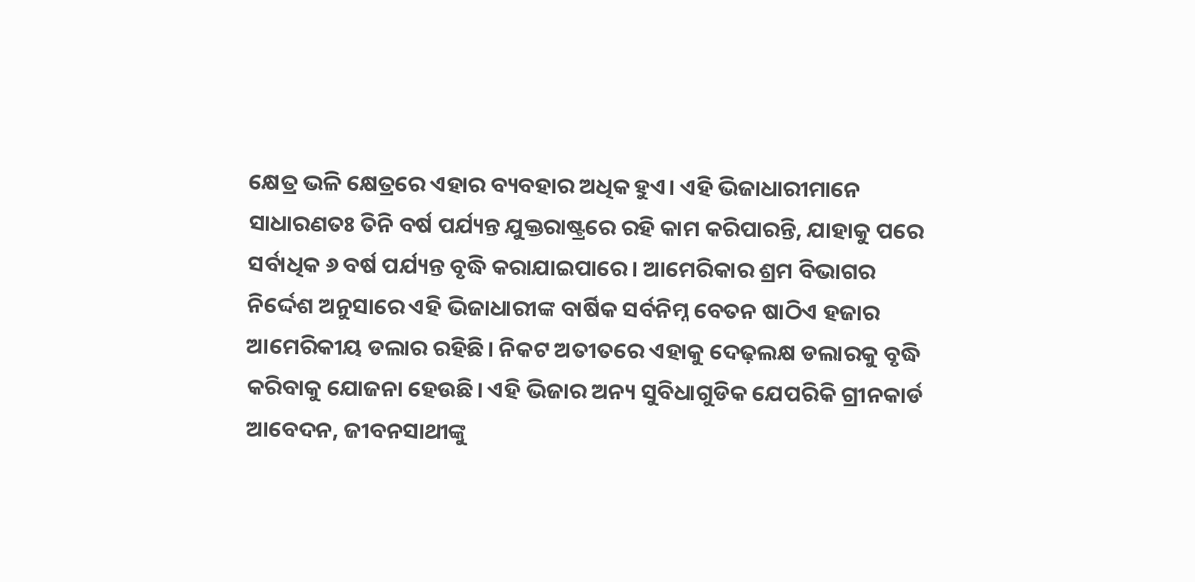କ୍ଷେତ୍ର ଭଳି କ୍ଷେତ୍ରରେ ଏହାର ବ୍ୟବହାର ଅଧିକ ହୁଏ। ଏହି ଭିଜାଧାରୀମାନେ ସାଧାରଣତଃ ତିନି ବର୍ଷ ପର୍ଯ୍ୟନ୍ତ ଯୁକ୍ତରାଷ୍ଟ୍ରରେ ରହି କାମ କରିପାରନ୍ତି, ଯାହାକୁ ପରେ ସର୍ବାଧିକ ୬ ବର୍ଷ ପର୍ଯ୍ୟନ୍ତ ବୃଦ୍ଧି କରାଯାଇପାରେ। ଆମେରିକାର ଶ୍ରମ ବିଭାଗର ନିର୍ଦ୍ଦେଶ ଅନୁସାରେ ଏହି ଭିଜାଧାରୀଙ୍କ ବାର୍ଷିକ ସର୍ବନିମ୍ନ ବେତନ ଷାଠିଏ ହଜାର ଆମେରିକୀୟ ଡଲାର ରହିଛି। ନିକଟ ଅତୀତରେ ଏହାକୁ ଦେଢ଼ଲକ୍ଷ ଡଲାରକୁ ବୃଦ୍ଧି କରିବାକୁ ଯୋଜନା ହେଉଛି। ଏହି ଭିଜାର ଅନ୍ୟ ସୁବିଧାଗୁଡିକ ଯେପରିକି ଗ୍ରୀନକାର୍ଡ ଆବେଦନ, ଜୀବନସାଥୀଙ୍କୁ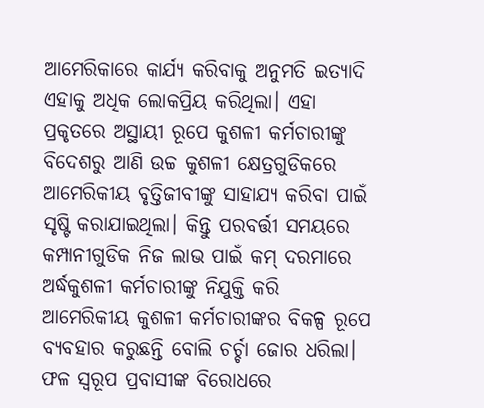ଆମେରିକାରେ କାର୍ଯ୍ୟ କରିବାକୁ ଅନୁମତି ଇତ୍ୟାଦି ଏହାକୁ ଅଧିକ ଲୋକପ୍ରିୟ କରିଥିଲା। ଏହା ପ୍ରକୃତରେ ଅସ୍ଥାୟୀ ରୂପେ କୁଶଳୀ କର୍ମଚାରୀଙ୍କୁ ବିଦେଶରୁ ଆଣି ଉଚ୍ଚ କୁଶଳୀ କ୍ଷେତ୍ରଗୁଡିକରେ ଆମେରିକୀୟ ବୃତ୍ତିଜୀବୀଙ୍କୁ ସାହାଯ୍ୟ କରିବା ପାଇଁ ସୃଷ୍ଟି କରାଯାଇଥିଲା। କିନ୍ତୁ ପରବର୍ତ୍ତୀ ସମୟରେ କମ୍ପାନୀଗୁଡିକ ନିଜ ଲାଭ ପାଇଁ କମ୍ ଦରମାରେ ଅର୍ଦ୍ଧକୁଶଳୀ କର୍ମଚାରୀଙ୍କୁ ନିଯୁକ୍ତି କରି ଆମେରିକୀୟ କୁଶଳୀ କର୍ମଚାରୀଙ୍କର ବିକଳ୍ପ ରୂପେ ବ୍ୟବହାର କରୁଛନ୍ତି ବୋଲି ଚର୍ଚ୍ଚା ଜୋର ଧରିଲା। ଫଳ ସ୍ବରୂପ ପ୍ରବାସୀଙ୍କ ବିରୋଧରେ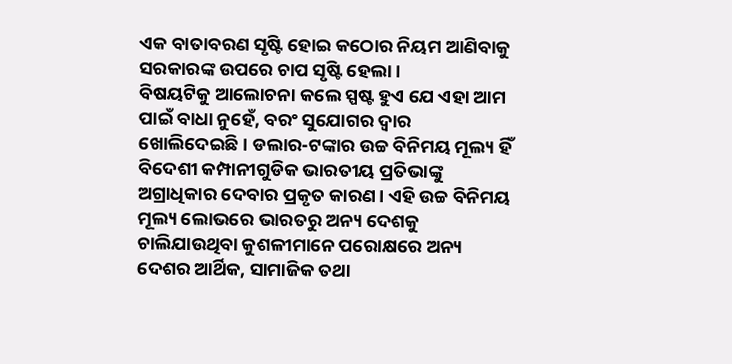ଏକ ବାତାବରଣ ସୃଷ୍ଟି ହୋଇ କଠୋର ନିୟମ ଆଣିବାକୁ ସରକାରଙ୍କ ଉପରେ ଚାପ ସୃଷ୍ଟି ହେଲା।
ବିଷୟଟିକୁ ଆଲୋଚନା କଲେ ସ୍ପଷ୍ଟ ହୁଏ ଯେ ଏହା ଆମ ପାଇଁ ବାଧା ନୁହେଁ, ବରଂ ସୁଯୋଗର ଦ୍ୱାର ଖୋଲିଦେଇଛି। ଡଲାର-ଟଙ୍କାର ଉଚ୍ଚ ବିନିମୟ ମୂଲ୍ୟ ହିଁ ବିଦେଶୀ କମ୍ପାନୀଗୁଡିକ ଭାରତୀୟ ପ୍ରତିଭାଙ୍କୁ ଅଗ୍ରାଧିକାର ଦେବାର ପ୍ରକୃତ କାରଣ। ଏହି ଉଚ୍ଚ ବିନିମୟ ମୂଲ୍ୟ ଲୋଭରେ ଭାରତରୁ ଅନ୍ୟ ଦେଶକୁ ଚାଲିଯାଉଥିବା କୁଶଳୀମାନେ ପରୋକ୍ଷରେ ଅନ୍ୟ ଦେଶର ଆର୍ଥିକ, ସାମାଜିକ ତଥା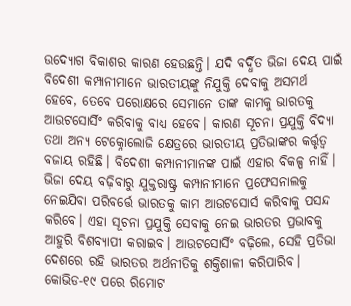ଉଦ୍ୟୋଗ ବିକାଶର କାରଣ ହେଉଛନ୍ତି। ଯଦି ବର୍ଦ୍ଧିତ ଭିଜା ଦେୟ ପାଇଁ ବିଦେଶୀ କମ୍ପାନୀମାନେ ଭାରତୀୟଙ୍କୁ ନିଯୁକ୍ତି ଦେବାକୁ ଅସମର୍ଥ ହେବେ, ତେବେ ପରୋକ୍ଷରେ ସେମାନେ ତାଙ୍କ କାମକୁ ଭାରତକୁ ଆଉଟସୋର୍ସିଂ କରିବାକୁ ବାଧ୍ୟ ହେବେ। କାରଣ ସୂଚନା ପ୍ରଯୁକ୍ତି ବିଦ୍ୟା ତଥା ଅନ୍ୟ ଟେକ୍ନୋଲୋଜି କ୍ଷେତ୍ରରେ ଭାରତୀୟ ପ୍ରତିଭାଙ୍କର କର୍ତ୍ତୃତ୍ୱ ବଜାୟ ରହିଛି। ବିଦେଶୀ କମ୍ପାନୀମାନଙ୍କ ପାଇଁ ଏହାର ବିକଳ୍ପ ନାହିଁ। ଭିଜା ଦେୟ ବଢ଼ିବାରୁ ଯୁକ୍ତରାଷ୍ଟ୍ର କମ୍ପାନୀମାନେ ପ୍ରଫେସନାଲକୁ ନେଇଯିବା ପରିବର୍ତ୍ତେ ଭାରତକୁ କାମ ଆଉଟସୋର୍ସ କରିବାକୁ ପସନ୍ଦ କରିବେ। ଏହା ସୂଚନା ପ୍ରଯୁକ୍ତି ସେବାକୁ ନେଇ ଭାରତର ପ୍ରଭାବକୁ ଆହୁରି ବିଶବ୍ୟାପୀ କରାଇବ। ଆଉଟସୋର୍ସିଂ ବଢ଼ିଲେ, ସେହି ପ୍ରତିଭା ଦେଶରେ ରହି ଭାରତର ଅର୍ଥନୀତିକୁ ଶକ୍ତିଶାଳୀ କରିପାରିବ। କୋଭିଡ-୧୯ ପରେ ରିମୋଟ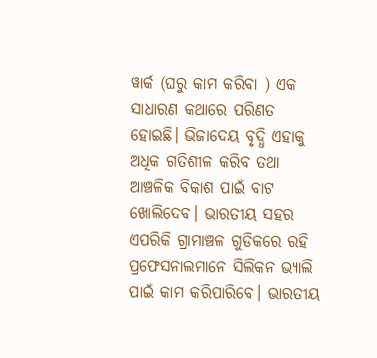ୱାର୍କ (ଘରୁ କାମ କରିବା ) ଏକ ସାଧାରଣ କଥାରେ ପରିଣତ ହୋଇଛି। ଭିଜାଦେୟ ବୃଦ୍ଧି ଏହାକୁ ଅଧିକ ଗତିଶୀଳ କରିବ ତଥା ଆଞ୍ଚଳିକ ବିକାଶ ପାଇଁ ବାଟ ଖୋଲିଦେବ। ଭାରତୀୟ ସହର ଏପରିକି ଗ୍ରାମାଞ୍ଚଳ ଗୁଡିକରେ ରହି ପ୍ରଫେସନାଲମାନେ ସିଲିକନ ଭ୍ୟାଲି ପାଇଁ କାମ କରିପାରିବେ। ଭାରତୀୟ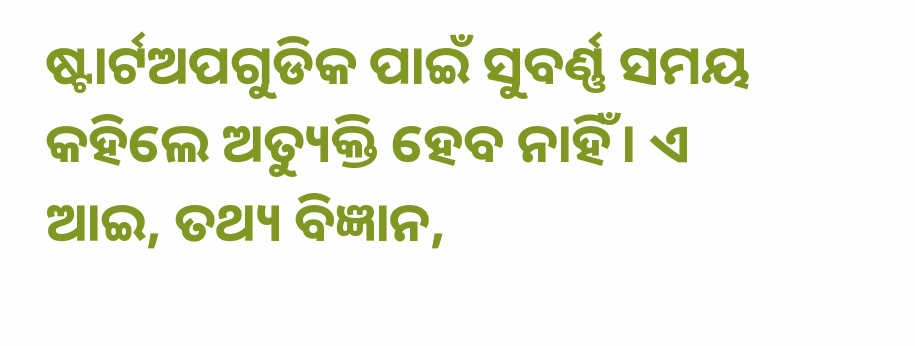ଷ୍ଟାର୍ଟଅପଗୁଡିକ ପାଇଁ ସୁବର୍ଣ୍ଣ ସମୟ କହିଲେ ଅତ୍ୟୁକ୍ତି ହେବ ନାହିଁ। ଏ ଆଇ, ତଥ୍ୟ ବିଜ୍ଞାନ,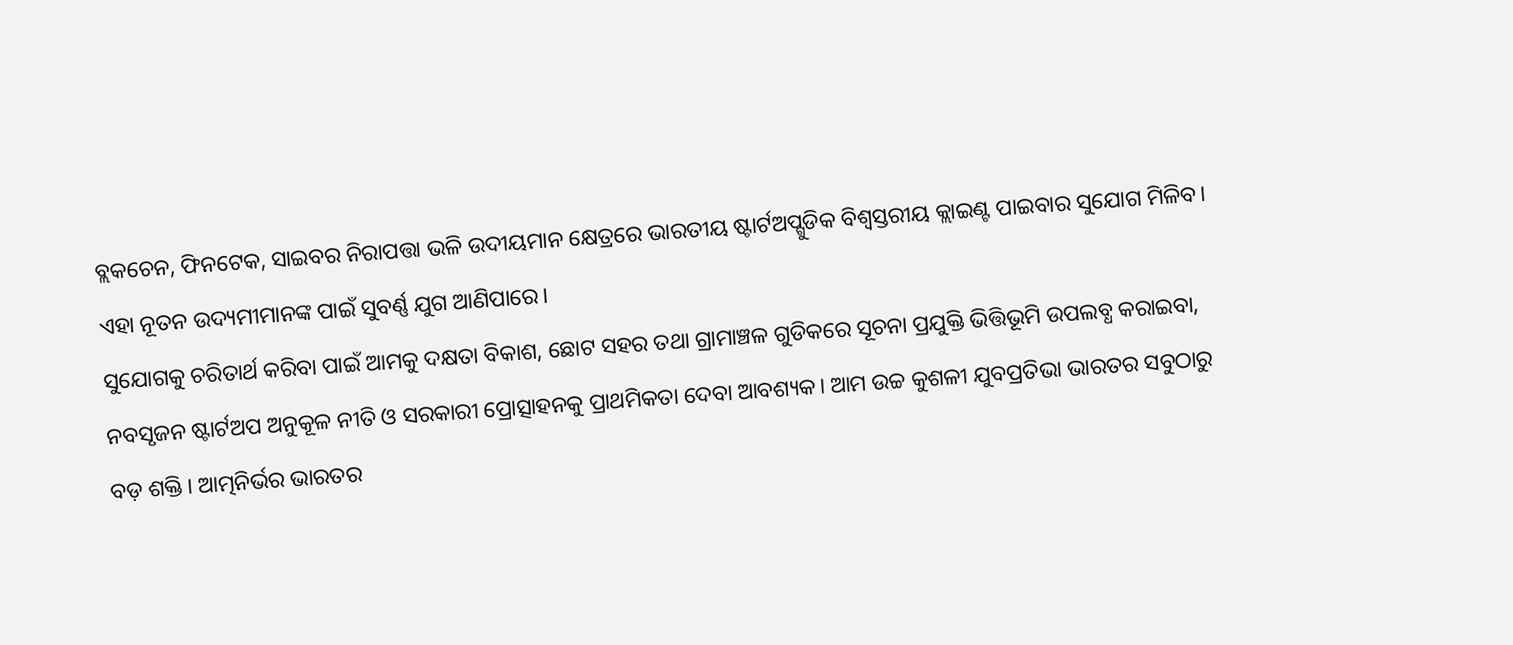ବ୍ଲକଚେନ, ଫିନଟେକ, ସାଇବର ନିରାପତ୍ତା ଭଳି ଉଦୀୟମାନ କ୍ଷେତ୍ରରେ ଭାରତୀୟ ଷ୍ଟାର୍ଟଅପ୍ଗୁଡିକ ବିଶ୍ୱସ୍ତରୀୟ କ୍ଲାଇଣ୍ଟ ପାଇବାର ସୁଯୋଗ ମିଳିବ। ଏହା ନୂତନ ଉଦ୍ୟମୀମାନଙ୍କ ପାଇଁ ସୁବର୍ଣ୍ଣ ଯୁଗ ଆଣିପାରେ।
ସୁଯୋଗକୁ ଚରିତାର୍ଥ କରିବା ପାଇଁ ଆମକୁ ଦକ୍ଷତା ବିକାଶ, ଛୋଟ ସହର ତଥା ଗ୍ରାମାଞ୍ଚଳ ଗୁଡିକରେ ସୂଚନା ପ୍ରଯୁକ୍ତି ଭିତ୍ତିଭୂମି ଉପଲବ୍ଧ କରାଇବା, ନବସୃଜନ ଷ୍ଟାର୍ଟଅପ ଅନୁକୂଳ ନୀତି ଓ ସରକାରୀ ପ୍ରୋତ୍ସାହନକୁ ପ୍ରାଥମିକତା ଦେବା ଆବଶ୍ୟକ। ଆମ ଉଚ୍ଚ କୁଶଳୀ ଯୁବପ୍ରତିଭା ଭାରତର ସବୁଠାରୁ ବଡ଼ ଶକ୍ତି। ଆତ୍ମନିର୍ଭର ଭାରତର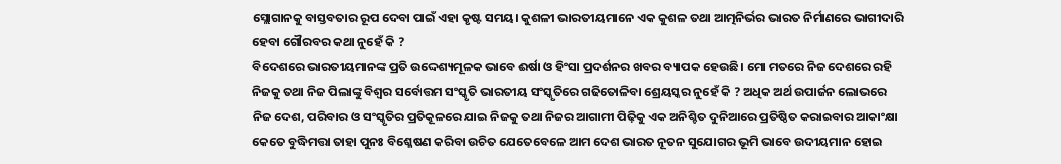ସ୍ଲୋଗାନକୁ ବାସ୍ତବତାର ରୂପ ଦେବା ପାଇଁ ଏହା କୃଷ୍ଟ ସମୟ। କୁଶଳୀ ଭାରତୀୟମାନେ ଏକ କୁଶଳ ତଥା ଆତ୍ମନିର୍ଭର ଭାରତ ନିର୍ମାଣରେ ଭାଗୀଦାରି ହେବା ଗୌରବର କଥା ନୁହେଁ କି ?
ବିଦେଶରେ ଭାରତୀୟମାନଙ୍କ ପ୍ରତି ଉଦ୍ଦେଶ୍ୟମୂଳକ ଭାବେ ଈର୍ଷା ଓ ହିଂସା ପ୍ରଦର୍ଶନର ଖବର ବ୍ୟାପକ ହେଉଛି। ମୋ ମତରେ ନିଜ ଦେଶରେ ରହି ନିଜକୁ ତଥା ନିଜ ପିଲାଙ୍କୁ ବିଶ୍ୱର ସର୍ବୋତ୍ତମ ସଂସ୍କୃତି ଭାରତୀୟ ସଂସ୍କୃତିରେ ଗଢିତୋଳିବା ଶ୍ରେୟସ୍କର ନୁହେଁ କି ? ଅଧିକ ଅର୍ଥ ଉପାର୍ଜନ ଲୋଭରେ ନିଜ ଦେଶ, ପରିବାର ଓ ସଂସ୍କୃତିର ପ୍ରତିକୂଳରେ ଯାଇ ନିଜକୁ ତଥା ନିଜର ଆଗାମୀ ପିଢ଼ିକୁ ଏକ ଅନିଶ୍ଚିତ ଦୁନିଆରେ ପ୍ରତିଷ୍ଠିତ କରାଇବାର ଆକାଂକ୍ଷା କେତେ ବୁଦ୍ଧିମତ୍ତା ତାହା ପୁନଃ ବିଶ୍ଳେଷଣ କରିବା ଉଚିତ ଯେତେବେଳେ ଆମ ଦେଶ ଭାରତ ନୂତନ ସୁଯୋଗର ଭୂମି ଭାବେ ଉଦୀୟମାନ ହୋଇ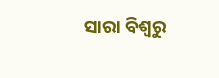ସାରା ବିଶ୍ୱରୁ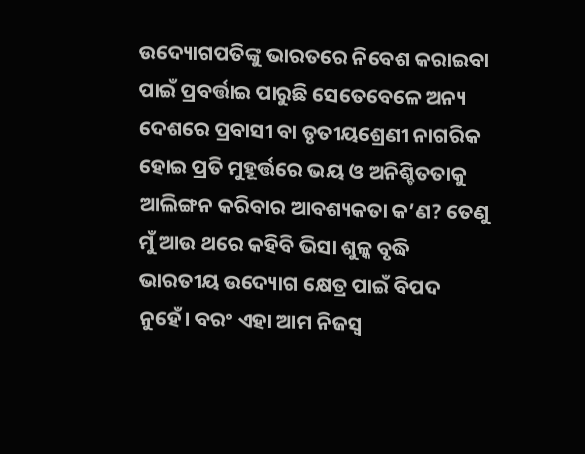ଉଦ୍ୟୋଗପତିଙ୍କୁ ଭାରତରେ ନିବେଶ କରାଇବା ପାଇଁ ପ୍ରବର୍ତ୍ତାଇ ପାରୁଛି ସେତେବେଳେ ଅନ୍ୟ ଦେଶରେ ପ୍ରବାସୀ ବା ତୃତୀୟଶ୍ରେଣୀ ନାଗରିକ ହୋଇ ପ୍ରତି ମୁହୂର୍ତ୍ତରେ ଭୟ ଓ ଅନିଶ୍ଚିତତାକୁ ଆଲିଙ୍ଗନ କରିବାର ଆବଶ୍ୟକତା କ’ଣ? ତେଣୁ ମୁଁ ଆଉ ଥରେ କହିବି ଭିସା ଶୁଳ୍କ ବୃଦ୍ଧି ଭାରତୀୟ ଉଦ୍ୟୋଗ କ୍ଷେତ୍ର ପାଇଁ ବିପଦ ନୁହେଁ। ବରଂ ଏହା ଆମ ନିଜସ୍ବ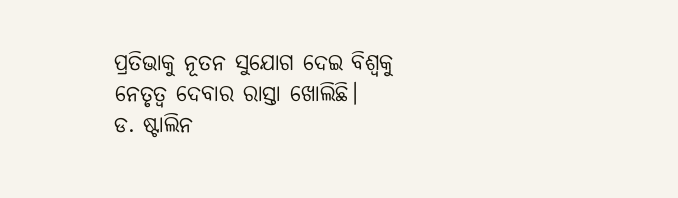ପ୍ରତିଭାକୁ ନୂତନ ସୁଯୋଗ ଦେଇ ବିଶ୍ୱକୁ ନେତୃତ୍ୱ ଦେବାର ରାସ୍ତା ଖୋଲିଛି।
ଡ. ଷ୍ଟାଲିନ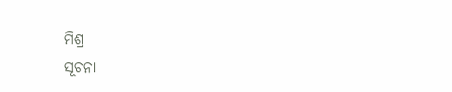ମିଶ୍ର
ସୂଚନା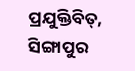ପ୍ରଯୁକ୍ତିବିତ୍, ସିଙ୍ଗାପୁର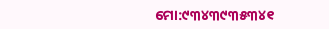ମୋ:୯୩୪୩୯୩୫୩୪୧